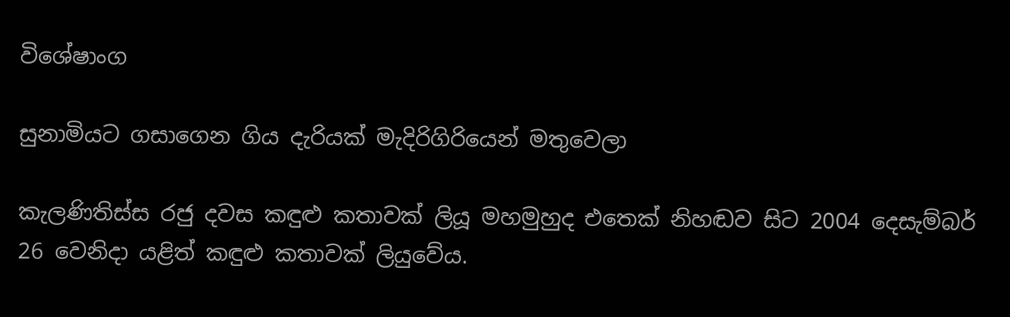විශේෂාංග

සුනාමියට ගසාගෙන ගිය දැරියක් මැදිරිගිරියෙන් මතුවෙලා

කැලණිතිස්ස රජු දවස කඳුළු කතාවක් ලියූ මහමුහුද එතෙක් නිහඬව සිට 2004 දෙසැම්බර් 26 වෙනිදා යළිත් කඳුළු කතාවක් ලියුවේය.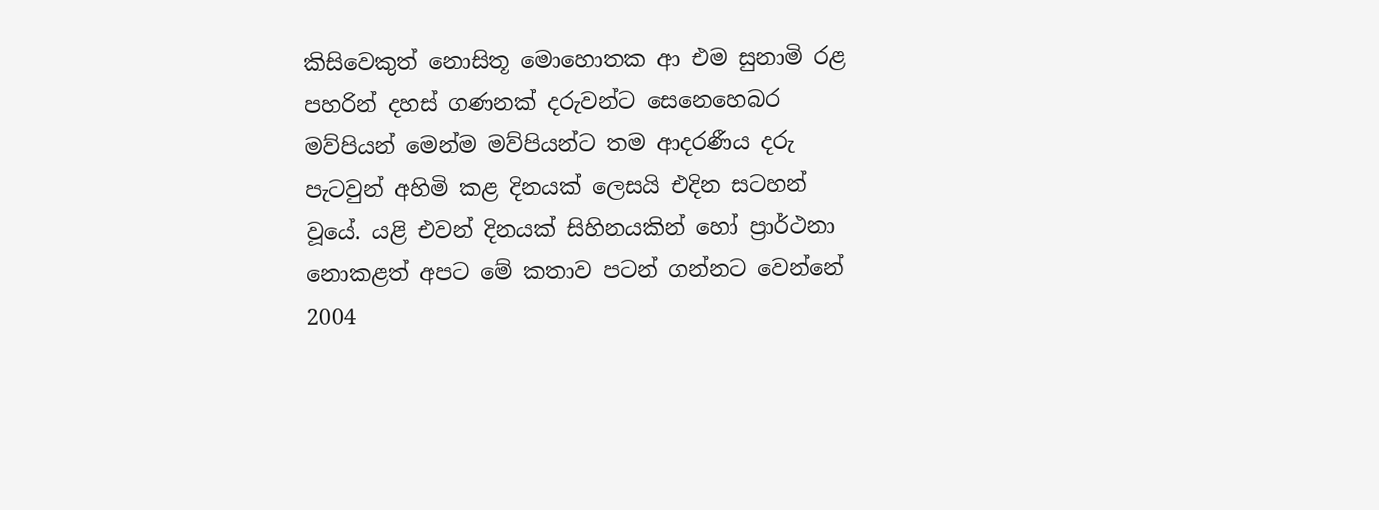කිසිවෙකුත් නොසිතූ මොහොතක ආ එම සුනාමි රළ පහරින් දහස් ගණනක් දරුවන්ට සෙනෙහෙබර මව්පියන් මෙන්ම මව්පියන්ට තම ආදරණීය දරු පැටවුන් අහිමි කළ දිනයක් ලෙසයි එදින සටහන් වූයේ. යළි එවන් දිනයක් සිහිනයකින් හෝ ප්‍රාර්ථනා නොකළත් අපට මේ කතාව පටන් ගන්නට වෙන්නේ 2004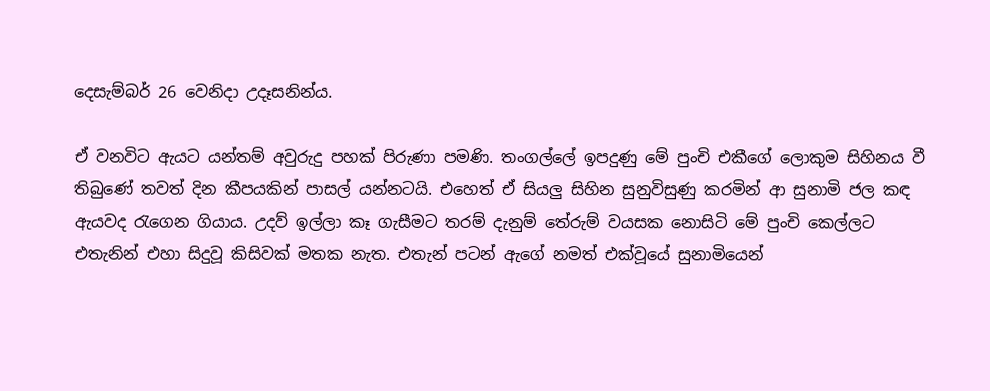දෙසැම්බර් 26 වෙනිදා උදෑසනින්ය.

ඒ වනවිට ඇයට යන්තම් අවුරුදු පහක් පිරුණා පමණි. තංගල්ලේ ඉපදුණු මේ පුංචි එකීගේ ලොකුම සිහිනය වී තිබුණේ තවත් දින කීපයකින් පාසල් යන්නටයි. එහෙත් ඒ සියලු සිහින සුනුවිසුණු කරමින් ආ සුනාමි ජල කඳ ඇයවද රැගෙන ගියාය. උදව් ඉල්ලා කෑ ගැසීමට තරම් දැනුම් තේරුම් වයසක නොසිටි මේ පුංචි කෙල්ලට එතැනින් එහා සිදුවූ කිසිවක් මතක නැත. එතැන් පටන් ඇගේ නමත් එක්වූයේ සුනාමියෙන්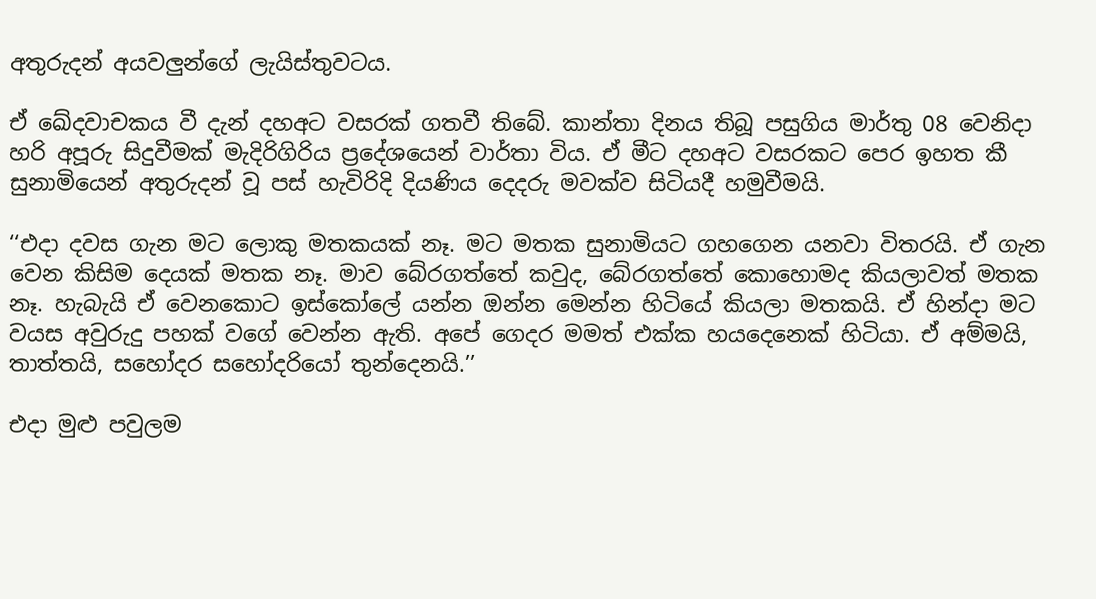අතුරුදන් අයවලුන්ගේ ලැයිස්තුවටය.

ඒ ඛේදවාචකය වී දැන් දහඅට වසරක් ගතවී තිබේ. කාන්තා දිනය තිබූ පසුගිය මාර්තු 08 වෙනිදා හරි අපූරු සිදුවීමක් මැදිරිගිරිය ප්‍රදේශයෙන් වාර්තා විය. ඒ මීට දහඅට වසරකට පෙර ඉහත කී සුනාමියෙන් අතුරුදන් වූ පස් හැවිරිදි දියණිය දෙදරු මවක්ව සිටියදී හමුවීමයි.

‘‘එදා දවස ගැන මට ලොකු මතකයක් නෑ. මට මතක සුනාමියට ගහගෙන යනවා විතරයි. ඒ ගැන වෙන කිසිම දෙයක් මතක නෑ. මාව බේරගත්තේ කවුද, බේරගත්තේ කොහොමද කියලාවත් මතක නෑ. හැබැයි ඒ වෙනකොට ඉස්කෝලේ යන්න ඔන්න මෙන්න හිටියේ කියලා මතකයි. ඒ හින්දා මට වයස අවුරුදු පහක් වගේ වෙන්න ඇති. අපේ ගෙදර මමත් එක්ක හයදෙනෙක් හිටියා. ඒ අම්මයි, තාත්තයි, සහෝදර සහෝදරියෝ තුන්දෙනයි.’’

එදා මුළු පවුලම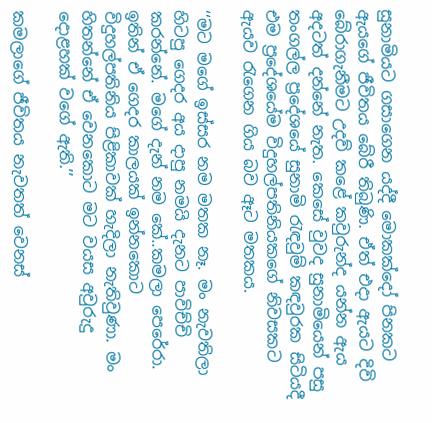සුනාමියට ගසාගෙන යද්දී මොකක්දෝ පිනකට ඇයගේ ජීවිතය බේරී තිබුණි. ඒත් එදා ඇයට දිවි බේරාගැනීමට උදව් කළේ කවුරුන්ද යන්න ඇය අදටත් දන්නේ නැත. කෙසේ වුවද සුනාමියෙන් පසු තංගල්ල ප්‍රදේශයේ සුනාමි රැඳවුම් කඳවුරක සිටියදී එම ප්‍රදේශයේම විදුහල්පතිනියකගේ නිවසකට ඇයව රැගෙන ගිය බව ඈට මතකය.

‘‘මට මගේ ඉස්සර නම මතක නෑ. මං නැවතිලා හිටපු ගෙදර අය දාපු නමයි දැනට පාවිච්චි කරන්නේ. මගේ දැන් නම කේ..කමලා පෙරේරා. ඉතින් ඒ ගෙදර කාලයක් ඉන්නකොට විදුහල්පතිනිය පිළිකාවක් හැදිලා නැතිවුණා. මං හිතන්නේ ඒ වෙනකොට මට වයස අවුරුදු දොළහක් වගේ ඇති.’’

කමලාගේ ජීවිතය නැවතත් වෙනස්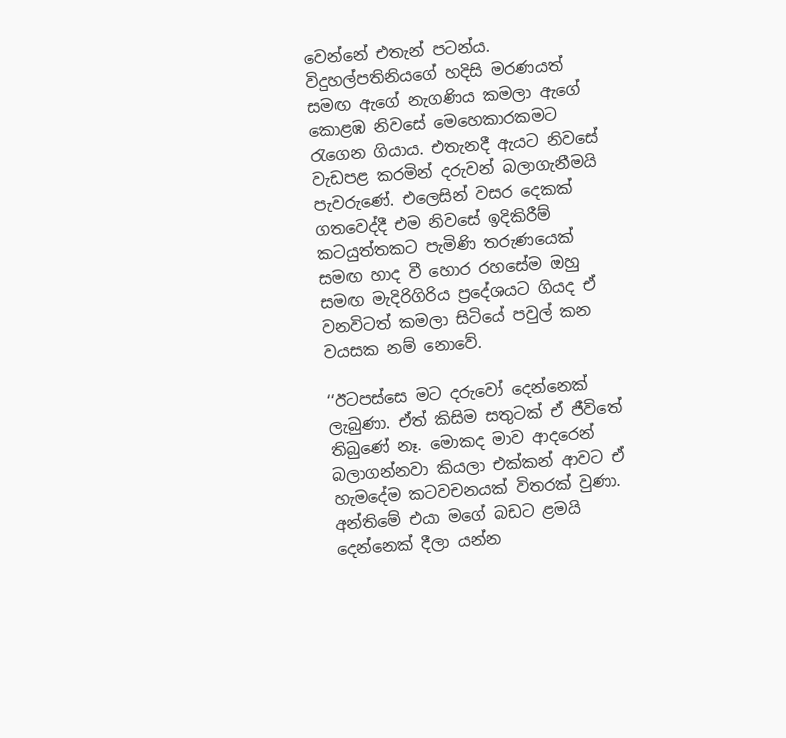වෙන්නේ එතැන් පටන්ය. විදුහල්පතිනියගේ හදිසි මරණයත් සමඟ ඇගේ නැගණිය කමලා ඇගේ කොළඹ නිවසේ මෙහෙකාරකමට රැගෙන ගියාය. එතැනදී ඇයට නිවසේ වැඩපළ කරමින් දරුවන් බලාගැනීමයි පැවරුණේ. එලෙසින් වසර දෙකක් ගතවෙද්දී එම නිවසේ ඉදිකිරීම් කටයුත්තකට පැමිණි තරුණයෙක් සමඟ හාද වී හොර රහසේම ඔහු සමඟ මැදිරිගිරිය ප්‍රදේශයට ගියද ඒ වනවිටත් කමලා සිටියේ පවුල් කන වයසක නම් නොවේ.

‘‘ඊටපස්සෙ මට දරුවෝ දෙන්නෙක් ලැබුණා. ඒත් කිසිම සතුටක් ඒ ජීවිතේ තිබුණේ නෑ. මොකද මාව ආදරෙන් බලාගන්නවා කියලා එක්කන් ආවට ඒ හැමදේම කටවචනයක් විතරක් වුණා. අන්තිමේ එයා මගේ බඩට ළමයි දෙන්නෙක් දීලා යන්න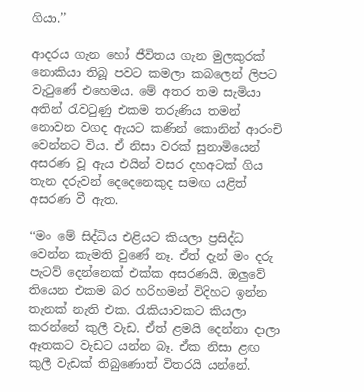ගියා.’’

ආදරය ගැන හෝ ජීවිතය ගැන මුලකුරක් නොකියා තිබූ පවට කමලා කබලෙන් ලිපට වැටුණේ එහෙමය. මේ අතර තම සැමියා අතින් රැවටුණු එකම තරුණිය තමන් නොවන වගද ඇයට කණින් කොනින් ආරංචි වෙන්නට විය. ඒ නිසා වරක් සුනාමියෙන් අසරණ වූ ඇය එයින් වසර දහඅටක් ගිය තැන දරුවන් දෙදෙනෙකුද සමඟ යළිත් අසරණ වී ඇත.

‘‘මං මේ සිද්ධිය එළියට කියලා ප්‍රසිද්ධ වෙන්න කැමති වුණේ නෑ. ඒත් දැන් මං දරු පැටව් දෙන්නෙක් එක්ක අසරණයි. ඔලුවේ තියෙන එකම බර හරිහමන් විදිහට ඉන්න තැනක් නැති එක. රැකියාවකට කියලා කරන්නේ කුලී වැඩ. ඒත් ළමයි දෙන්නා දාලා ඈතකට වැඩට යන්න බෑ. ඒක නිසා ළඟ කුලී වැඩක් තිබුණොත් විතරයි යන්නේ.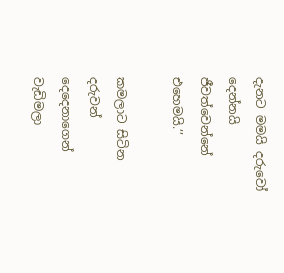දැනට මමයි දරුවෝ දෙන්නයි ජීවත්වෙන්නේ එහෙමයි.’’

කමලාට සිටින දරුවන් දෙදෙනාගෙන් වැඩිමලා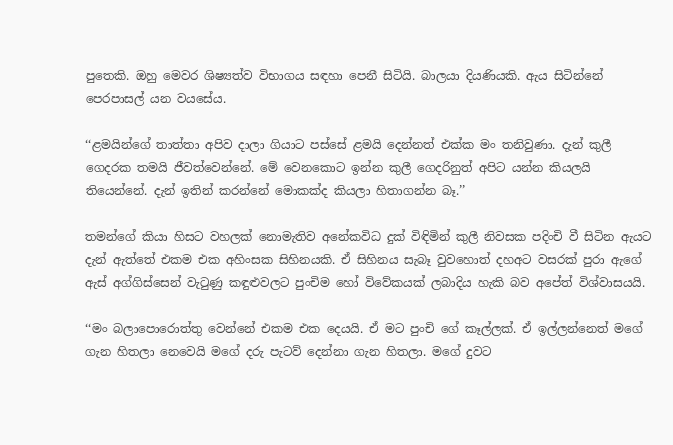පුතෙකි. ඔහු මෙවර ශිෂ්‍යත්ව විභාගය සඳහා පෙනී සිටියි. බාලයා දියණියකි. ඇය සිටින්නේ පෙරපාසල් යන වයසේය.

‘‘ළමයින්ගේ තාත්තා අපිව දාලා ගියාට පස්සේ ළමයි දෙන්නත් එක්ක මං තනිවුණා. දැන් කුලී ගෙදරක තමයි ජීවත්වෙන්නේ. මේ වෙනකොට ඉන්න කුලී ගෙදරිනුත් අපිට යන්න කියලයි තියෙන්නේ. දැන් ඉතින් කරන්නේ මොකක්ද කියලා හිතාගන්න බෑ.’’

තමන්ගේ කියා හිසට වහලක් නොමැතිව අනේකවිධ දුක් විඳිමින් කුලී නිවසක පදිංචි වී සිටින ඇයට දැන් ඇත්තේ එකම එක අහිංසක සිහිනයකි. ඒ සිහිනය සැබෑ වුවහොත් දහඅට වසරක් පුරා ඇගේ ඇස් අග්ගිස්සෙන් වැටුණු කඳුළුවලට පුංචිම හෝ විවේකයක් ලබාදිය හැකි බව අපේත් විශ්වාසයයි.

‘‘මං බලාපොරොත්තු වෙන්නේ එකම එක දෙයයි. ඒ මට පුංචි ගේ කෑල්ලක්. ඒ ඉල්ලන්නෙත් මගේ ගැන හිතලා නෙවෙයි මගේ දරු පැටව් දෙන්නා ගැන හිතලා. මගේ දුවට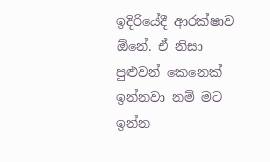ඉදිරියේදී ආරක්ෂාව ඕනේ. ඒ නිසා පුළුවන් කෙනෙක් ඉන්නවා නම් මට ඉන්න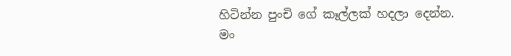හිටින්න පුංචි ගේ කෑල්ලක් හදලා දෙන්න. මං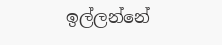ඉල්ලන්නේ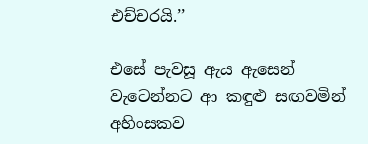එච්චරයි.’’

එසේ පැවසූ ඇය ඇසෙන් වැටෙන්නට ආ කඳුළු සඟවමින් අහිංසකව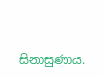සිනාසුණාය.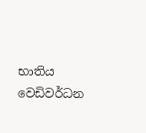භාතිය වෙඩිවර්ධන